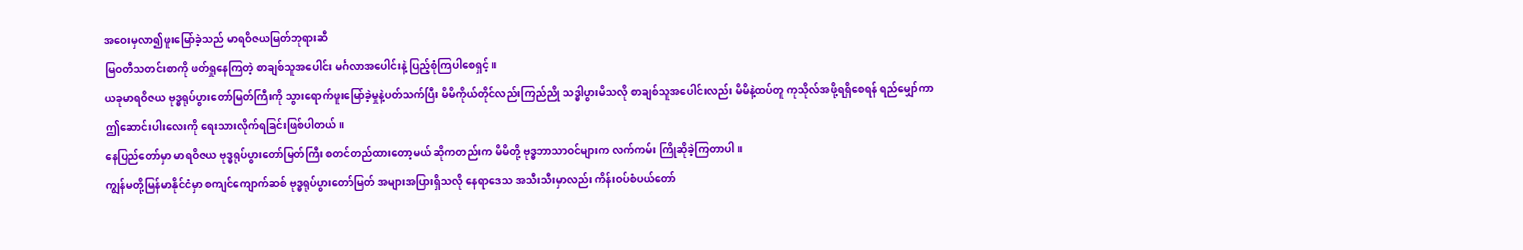အဝေးမှလာ၍ဖူးမြော်ခဲ့သည် မာရဝိဇယမြတ်ဘုရားဆီ
မြဝတီသတင်းစာကို ဖတ်ရှုနေကြတဲ့ စာချစ်သူအပေါင်း မင်္ဂလာအပေါင်းနဲ့ ပြည့်စုံကြပါစေရှင့်။
ယခုမာရဝိဇယ ဗုဒ္ဓရုပ်ပွားတော်မြတ်ကြီးကို သွားရောက်ဖူးမြော်ခဲ့မှုနဲ့ပတ်သက်ပြီး မိမိကိုယ်တိုင်လည်းကြည်ညို သဒ္ဓါပွားမိသလို စာချစ်သူအပေါင်းလည်း မိမိနဲ့ထပ်တူ ကုသိုလ်အဖို့ရရှိစေရန် ရည်မျှော်ကာ ဤဆောင်းပါးလေးကို ရေးသားလိုက်ရခြင်းဖြစ်ပါတယ်။
နေပြည်တော်မှာ မာရဝိဇယ ဗုဒ္ဓရုပ်ပွားတော်မြတ်ကြီး စတင်တည်ထားတော့မယ် ဆိုကတည်းက မိမိတို့ ဗုဒ္ဓဘာသာဝင်များက လက်ကမ်း ကြိုဆိုခဲ့ကြတာပါ။
ကျွန်မတို့မြန်မာနိုင်ငံမှာ စကျင်ကျောက်ဆစ် ဗုဒ္ဓရုပ်ပွားတော်မြတ် အများအပြားရှိသလို နေရာဒေသ အသီးသီးမှာလည်း ကိန်းဝပ်စံပယ်တော်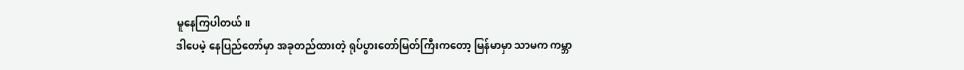မူနေကြပါတယ်။
ဒါပေမဲ့ နေပြည်တော်မှာ အခုတည်ထားတဲ့ ရုပ်ပွားတော်မြတ်ကြီးကတော့ မြန်မာမှာ သာမက ကမ္ဘာ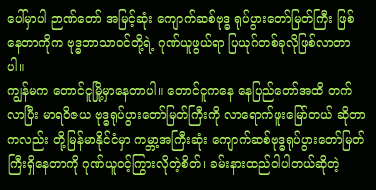ပေါ်မှာပါ ဉာဏ်တော် အမြင့်ဆုံး ကျောက်ဆစ်ဗုဒ္ဓ ရုပ်ပွားတော်မြတ်ကြီး ဖြစ်နေတာကိုက ဗုဒ္ဓဘာသာဝင်တို့ရဲ့ ဂုဏ်ယူဖွယ်ရာ ပြယုဂ်တစ်ခုလိုဖြစ်လာတာပါ။
ကျွန်မက တောင်ငူမြို့မှာနေတာပါ။ တောင်ငူကနေ နေပြည်တော်အထိ တက်လာပြီး မာရဝိဇယ ဗုဒ္ဓရုပ်ပွားတော်မြတ်ကြီးကို လာရောက်ဖူးမြော်တယ် ဆိုတာကလည်း တို့မြန်မာနိုင်ငံမှာ ကမ္ဘာ့အကြီးဆုံး ကျောက်ဆစ်ဗုဒ္ဓရုပ်ပွားတော်မြတ်ကြီးရှိနေတာကို ဂုဏ်ယူဝင့်ကြွားလိုတဲ့စိတ်၊ ခမ်းနားထည်ဝါပါတယ်ဆိုတဲ့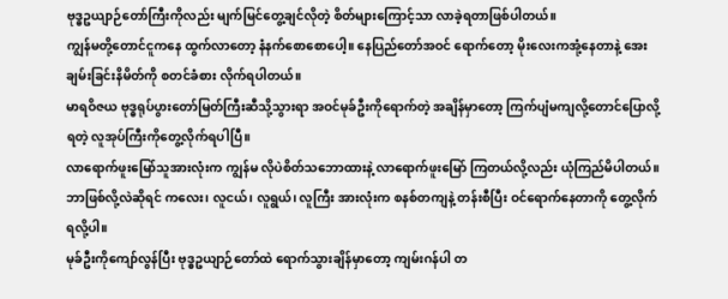ဗုဒ္ဓဥယျာဉ်တော်ကြီးကိုလည်း မျက်မြင်တွေ့ချင်လိုတဲ့ စိတ်များကြောင့်သာ လာခဲ့ရတာဖြစ်ပါတယ်။
ကျွန်မတို့တောင်ငူကနေ ထွက်လာတော့ နံနက်စောစောပေါ့။ နေပြည်တော်အဝင် ရောက်တော့ မိုးလေးကအုံ့နေတာနဲ့ အေးချမ်းခြင်းနိမိတ်ကို စတင်ခံစား လိုက်ရပါတယ်။
မာရဝိဇယ ဗုဒ္ဓရုပ်ပွားတော်မြတ်ကြီးဆီသို့သွားရာ အဝင်မုခ်ဦးကိုရောက်တဲ့ အချိန်မှာတော့ ကြက်ပျံမကျလို့တောင်ပြောလို့ရတဲ့ လူအုပ်ကြီးကိုတွေ့လိုက်ရပါပြီ။
လာရောက်ဖူးမြော်သူအားလုံးက ကျွန်မ လိုပဲစိတ်သဘောထားနဲ့ လာရောက်ဖူးမြော် ကြတယ်လို့လည်း ယုံကြည်မိပါတယ်။ ဘာဖြစ်လို့လဲဆိုရင် ကလေး၊ လူငယ်၊ လူရွယ်၊ လူကြီး အားလုံးက စနစ်တကျနဲ့ တန်းစီပြီး ဝင်ရောက်နေတာကို တွေ့လိုက်ရလို့ပါ။
မုခ်ဦးကိုကျော်လွန်ပြီး ဗုဒ္ဓဥယျာဉ်တော်ထဲ ရောက်သွားချိန်မှာတော့ ကျမ်းဂန်ပါ တ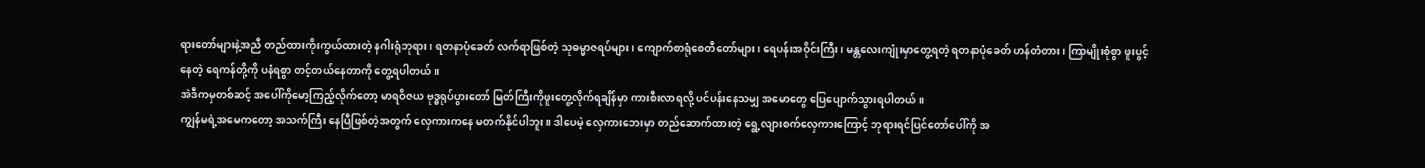ရားတော်များနဲ့အညီ တည်ထားကိုးကွယ်ထားတဲ့ နဂါးရုံဘုရား၊ ရတနာပုံခေတ် လက်ရာဖြစ်တဲ့ သုဓမ္မာဇရပ်များ၊ ကျောက်စာရုံစေတီတော်များ၊ ရေပန်းအဝိုင်းကြီး၊ မန္တလေးကျုံးမှာတွေ့ရတဲ့ ရတနာပုံခေတ် ဟန်တံတား၊ ကြာမျိုးစုံစွာ ဖူးပွင့်နေတဲ့ ရေကန်တို့ကို ပနံရစွာ တင့်တယ်နေတာကို တွေ့ရပါတယ်။
အဲဒီကမှတစ်ဆင့် အပေါ်ကိုမော့ကြည့်လိုက်တော့ မာရဝိဇယ ဗုဒ္ဓရုပ်ပွားတော် မြတ်ကြီးကိုဖူးတွေ့လိုက်ရချိန်မှာ ကားစီးလာရလို့ ပင်ပန်းနေသမျှ အမောတွေ ပြေပျောက်သွားရပါတယ်။
ကျွန်မရဲ့အမေကတော့ အသက်ကြီး နေပြီဖြစ်တဲ့အတွက် လှေကားကနေ မတက်နိုင်ပါဘူး။ ဒါပေမဲ့ လှေကားဘေးမှာ တည်ဆောက်ထားတဲ့ ရွေ့လျားစက်လှေကားကြောင့် ဘုရားရင်ပြင်တော်ပေါ်ကို အ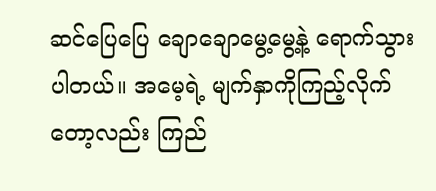ဆင်ပြေပြေ ချောချောမွေ့မွေ့နဲ့ ရောက်သွားပါတယ်။ အမေ့ရဲ့ မျက်နှာကိုကြည့်လိုက်တော့လည်း ကြည်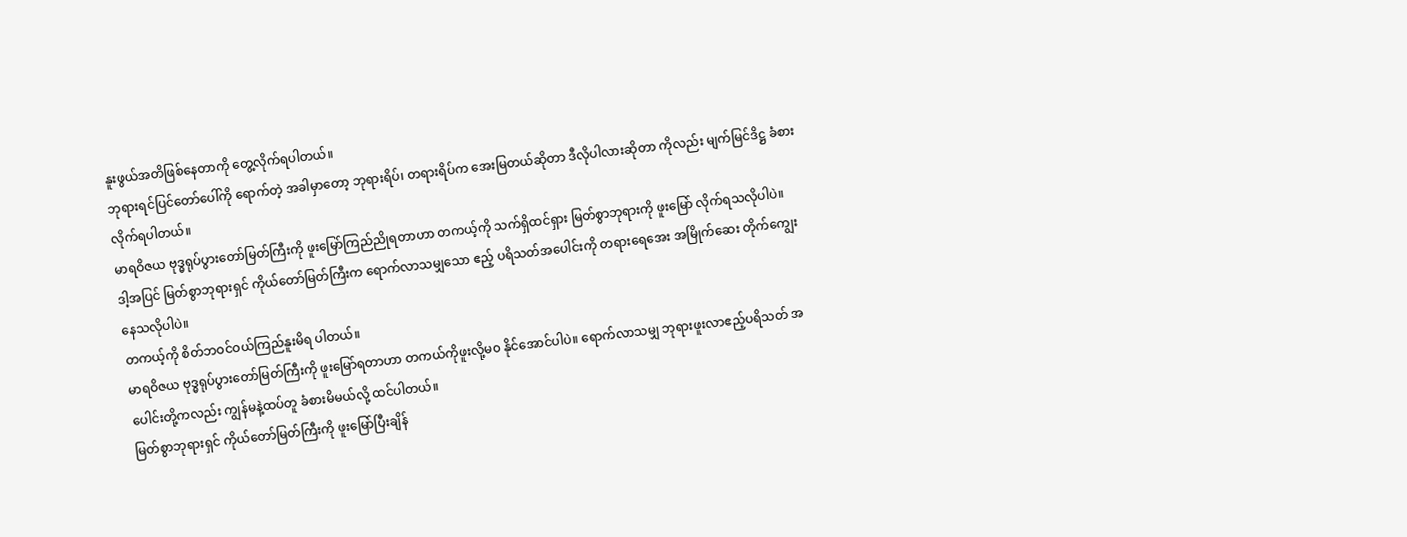နူးဖွယ်အတိဖြစ်နေတာကို တွေ့လိုက်ရပါတယ်။
ဘုရားရင်ပြင်တော်ပေါ်ကို ရောက်တဲ့ အခါမှာတော့ ဘုရားရိပ်၊ တရားရိပ်က အေးမြတယ်ဆိုတာ ဒီလိုပါလားဆိုတာ ကိုလည်း မျက်မြင်ဒိဋ္ဌ ခံစားလိုက်ရပါတယ်။
မာရဝိဇယ ဗုဒ္ဓရုပ်ပွားတော်မြတ်ကြီးကို ဖူးမြော်ကြည်ညိုရတာဟာ တကယ့်ကို သက်ရှိထင်ရှား မြတ်စွာဘုရားကို ဖူးမြော် လိုက်ရသလိုပါပဲ။
ဒါ့အပြင် မြတ်စွာဘုရားရှင် ကိုယ်တော်မြတ်ကြီးက ရောက်လာသမျှသော ဧည့် ပရိသတ်အပေါင်းကို တရားရေအေး အမြိုက်ဆေး တိုက်ကျွေးနေသလိုပါပဲ။
တကယ့်ကို စိတ်ဘဝင်ဝယ်ကြည်နူးမိရ ပါတယ်။
မာရဝိဇယ ဗုဒ္ဓရုပ်ပွားတော်မြတ်ကြီးကို ဖူးမြော်ရတာဟာ တကယ်ကိုဖူးလို့မ၀ နိုင်အောင်ပါပဲ။ ရောက်လာသမျှ ဘုရားဖူးလာဧည့်ပရိသတ် အပေါင်းတို့ကလည်း ကျွန်မနဲ့ထပ်တူ ခံစားမိမယ်လို့ ထင်ပါတယ်။
မြတ်စွာဘုရားရှင် ကိုယ်တော်မြတ်ကြီးကို ဖူးမြော်ပြီးချိန်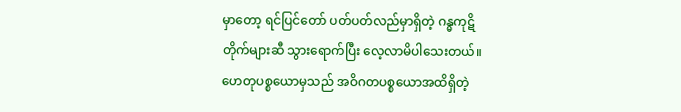မှာတော့ ရင်ပြင်တော် ပတ်ပတ်လည်မှာရှိတဲ့ ဂန္ဓကုဋိတိုက်များဆီ သွားရောက်ပြီး လေ့လာမိပါသေးတယ်။
ဟေတုပစ္စယောမှသည် အဝိဂတပစ္စယောအထိရှိတဲ့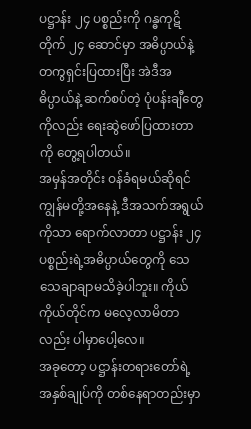ပဋ္ဌာန်း ၂၄ ပစ္စည်းကို ဂန္ဓကုဋိတိုက် ၂၄ ဆောင်မှာ အဓိပ္ပာယ်နဲ့ တကွရှင်းပြထားပြီး အဲဒီအဓိပ္ပာယ်နဲ့ ဆက်စပ်တဲ့ ပုံပန်းချီတွေကိုလည်း ရေးဆွဲဖော်ပြထားတာကို တွေ့ရပါတယ်။
အမှန်အတိုင်း ဝန်ခံရမယ်ဆိုရင် ကျွန်မတို့အနေနဲ့ ဒီအသက်အရွယ်ကိုသာ ရောက်လာတာ ပဋ္ဌာန်း ၂၄ ပစ္စည်းရဲ့အဓိပ္ပာယ်တွေကို သေသေချာချာမသိခဲ့ပါဘူး။ ကိုယ်ကိုယ်တိုင်က မလေ့လာမိတာလည်း ပါမှာပေါ့လေ။
အခုတော့ ပဋ္ဌာန်းတရားတော်ရဲ့ အနှစ်ချုပ်ကို တစ်နေရာတည်းမှာ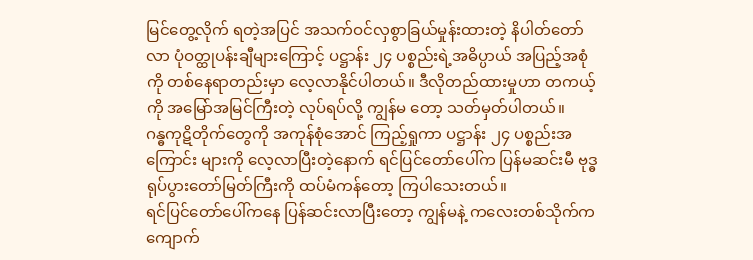မြင်တွေ့လိုက် ရတဲ့အပြင် အသက်ဝင်လှစွာခြယ်မှုန်းထားတဲ့ နိပါတ်တော်လာ ပုံဝတ္ထုပန်းချီများကြောင့် ပဋ္ဌာန်း ၂၄ ပစ္စည်းရဲ့အဓိပ္ပာယ် အပြည့်အစုံကို တစ်နေရာတည်းမှာ လေ့လာနိုင်ပါတယ်။ ဒီလိုတည်ထားမှုဟာ တကယ့်ကို အမြော်အမြင်ကြီးတဲ့ လုပ်ရပ်လို့ ကျွန်မ တော့ သတ်မှတ်ပါတယ်။
ဂန္ဓကုဋိတိုက်တွေကို အကုန်စုံအောင် ကြည့်ရှုကာ ပဋ္ဌာန်း ၂၄ ပစ္စည်းအကြောင်း များကို လေ့လာပြီးတဲ့နောက် ရင်ပြင်တော်ပေါ်က ပြန်မဆင်းမီ ဗုဒ္ဓရုပ်ပွားတော်မြတ်ကြီးကို ထပ်မံကန်တော့ ကြပါသေးတယ်။
ရင်ပြင်တော်ပေါ်ကနေ ပြန်ဆင်းလာပြီးတော့ ကျွန်မနဲ့ ကလေးတစ်သိုက်က ကျောက်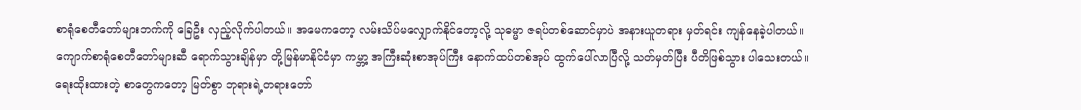စာရုံစေတီတော်များဘက်ကို ခြေဦး လှည့်လိုက်ပါတယ်။ အမေကတော့ လမ်းသိပ်မလျှောက်နိုင်တော့လို့ သုဓမ္မာ ဇရပ်တစ်ဆောင်မှာပဲ အနားယူတရား မှတ်ရင်း ကျန်နေခဲ့ပါတယ်။
ကျောက်စာရုံစေတီတော်များဆီ ရောက်သွားချိန်မှာ တို့မြန်မာနိုင်ငံမှာ ကမ္ဘာ့ အကြီးဆုံးစာအုပ်ကြီး နောက်ထပ်တစ်အုပ် ထွက်ပေါ်လာပြီလို့ သတ်မှတ်ပြီး ပီတိဖြစ်သွား ပါသေးတယ်။
ရေးထိုးထားတဲ့ စာတွေကတော့ မြတ်စွာ ဘုရားရဲ့တရားတော်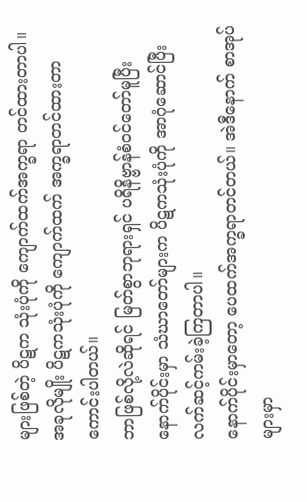များဖြစ်တဲ့ ပိဋက သုံးပုံကို ကျောက်ထက်အက္ခရာ တင်ထားတာပါ။
အခုလိုမျိုး ပိဋကသုံးပုံကို ကျောက်ထက် အက္ခရာတင်ထားတာ ကောင်းပါတယ်။
ဘာဖြစ်လို့လဲဆိုရင် မြတ်စွာဘုရားရှင် ပရိနိဗ္ဗာန်စံဝင်တော်မူပြီး နောက်ပိုင်းမှာ သံဃာတော်များက ပိဋကသုံးပုံကို အာဂုံဆောင်ပြီး လက်ဆင့်ကမ်းခဲ့ကြတာပါ။
နောက်ပိုင်းမှာတော့ ပေထက်အက္ခရာတင်တယ်။ အဲဒီနောက် စာအုပ်များမှာ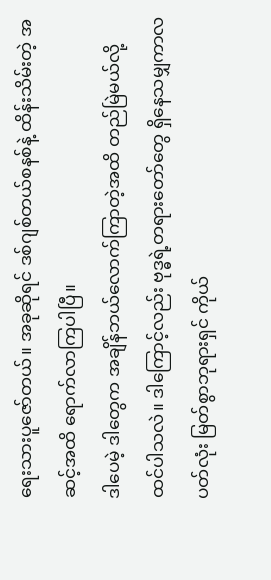ရေးသားပူဇော်တယ်။ အခုဆိုရင် ဒစ်ဂျစ်တယ်စနစ်နဲ့ ထိန်းသိမ်းတဲ့ အဆင့်အထိ ရောက်လာကြပါပြီ။
ဒါပေမဲ့ ဒါတွေက အချိန်ဘယ်လောက်ကြာတဲ့အထိ တည်မြဲမယ်လို့ထင်ပါသလဲ။ ဒါကြောင့်လည်း ဗုဒ္ဓရဲ့တရားတော်တွေ ရှိနေသမျှကာလပတ်လုံး မြတ်စွာဘုရားရှင် ကိုယ်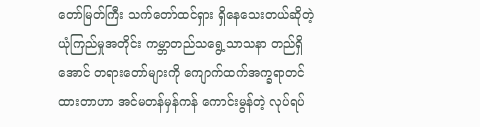တော်မြတ်ကြီး သက်တော်ထင်ရှား ရှိနေသေးတယ်ဆိုတဲ့ ယုံကြည်မှုအတိုင်း ကမ္ဘာတည်သရွေ့သာသနာ တည်ရှိအောင် တရားတော်များကို ကျောက်ထက်အက္ခရာတင်ထားတာဟာ အင်မတန်မှန်ကန် ကောင်းမွန်တဲ့ လုပ်ရပ်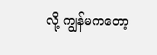လို့ ကျွန်မကတော့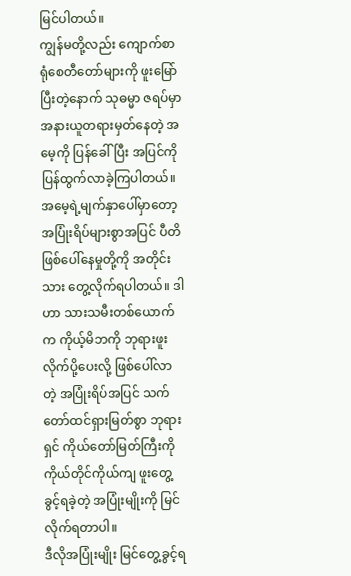မြင်ပါတယ်။
ကျွန်မတို့လည်း ကျောက်စာရုံစေတီတော်များကို ဖူးမြော်ပြီးတဲ့နောက် သုဓမ္မာ ဇရပ်မှာ အနားယူတရားမှတ်နေတဲ့ အမေ့ကို ပြန်ခေါ်ပြီး အပြင်ကိုပြန်ထွက်လာခဲ့ကြပါတယ်။
အမေ့ရဲ့မျက်နှာပေါ်မှာတော့ အပြုံးရိပ်များစွာအပြင် ပီတိဖြစ်ပေါ်နေမှုတို့ကို အတိုင်းသား တွေ့လိုက်ရပါတယ်။ ဒါဟာ သားသမီးတစ်ယောက်က ကိုယ့်မိဘကို ဘုရားဖူး လိုက်ပို့ပေးလို့ ဖြစ်ပေါ်လာတဲ့ အပြုံးရိပ်အပြင် သက်တော်ထင်ရှားမြတ်စွာ ဘုရားရှင် ကိုယ်တော်မြတ်ကြီးကို ကိုယ်တိုင်ကိုယ်ကျ ဖူးတွေ့ခွင့်ရခဲ့တဲ့ အပြုံးမျိုးကို မြင်လိုက်ရတာပါ။
ဒီလိုအပြုံးမျိုး မြင်တွေ့ခွင့်ရ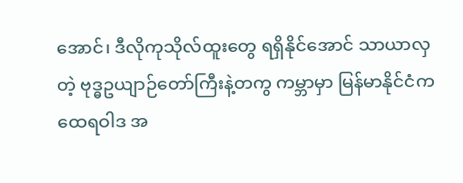အောင်၊ ဒီလိုကုသိုလ်ထူးတွေ ရရှိနိုင်အောင် သာယာလှတဲ့ ဗုဒ္ဓဥယျာဉ်တော်ကြီးနဲ့တကွ ကမ္ဘာမှာ မြန်မာနိုင်ငံက ထေရဝါဒ အ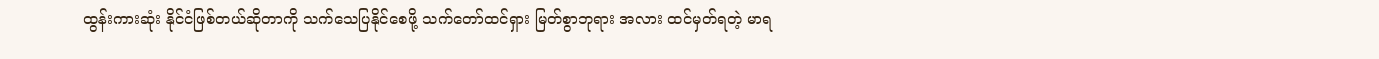ထွန်းကားဆုံး နိုင်ငံဖြစ်တယ်ဆိုတာကို သက်သေပြနိုင်စေဖို့ သက်တော်ထင်ရှား မြတ်စွာဘုရား အလား ထင်မှတ်ရတဲ့ မာရ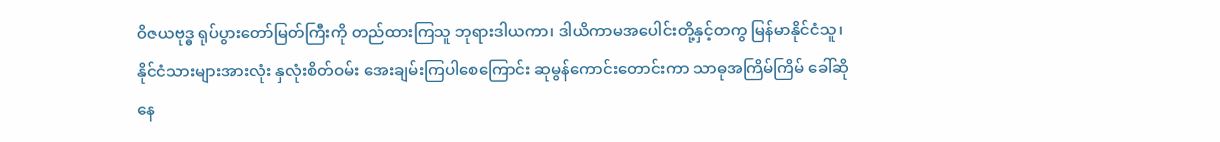ဝိဇယဗုဒ္ဓ ရုပ်ပွားတော်မြတ်ကြီးကို တည်ထားကြသူ ဘုရားဒါယကာ၊ ဒါယိကာမအပေါင်းတို့နှင့်တကွ မြန်မာနိုင်ငံသူ၊ နိုင်ငံသားများအားလုံး နှလုံးစိတ်ဝမ်း အေးချမ်းကြပါစေကြောင်း ဆုမွန်ကောင်းတောင်းကာ သာဓုအကြိမ်ကြိမ် ခေါ်ဆိုနေ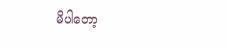မိပါတော့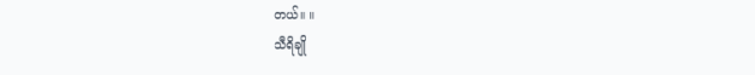တယ်။ ။
သီရိချို